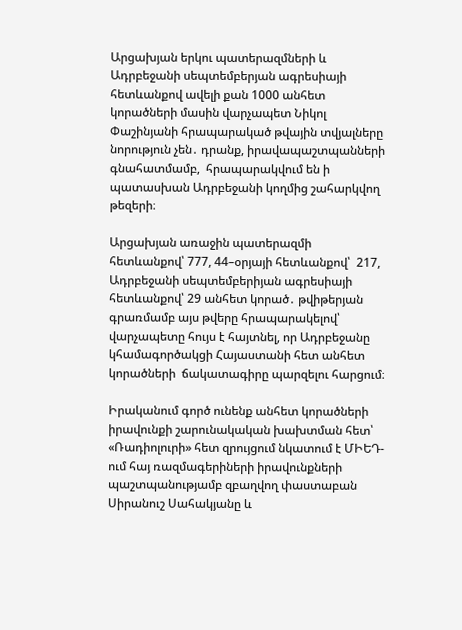Արցախյան երկու պատերազմների և Ադրբեջանի սեպտեմբերյան ագրեսիայի  հետևանքով ավելի քան 1000 անհետ կորածների մասին վարչապետ Նիկոլ Փաշինյանի հրապարակած թվային տվյալները նորություն չեն․ դրանք, իրավապաշտպանների գնահատմամբ,  հրապարակվում են ի պատասխան Ադրբեջանի կողմից շահարկվող թեզերի։

Արցախյան առաջին պատերազմի հետևանքով՝ 777, 44–օրյայի հետևանքով՝  217, Ադրբեջանի սեպտեմբերիյան ագրեսիայի հետևանքով՝ 29 անհետ կորած․ թվիթերյան գրառմամբ այս թվերը հրապարակելով՝ վարչապետը հույս է հայտնել, որ Ադրբեջանը կհամագործակցի Հայաստանի հետ անհետ կորածների  ճակատագիրը պարզելու հարցում։

Իրականում գործ ունենք անհետ կորածների իրավունքի շարունակական խախտման հետ՝ «Ռադիոլուրի» հետ զրույցում նկատում է ՄԻԵԴ-ում հայ ռազմագերիների իրավունքների պաշտպանությամբ զբաղվող փաստաբան Սիրանուշ Սահակյանը և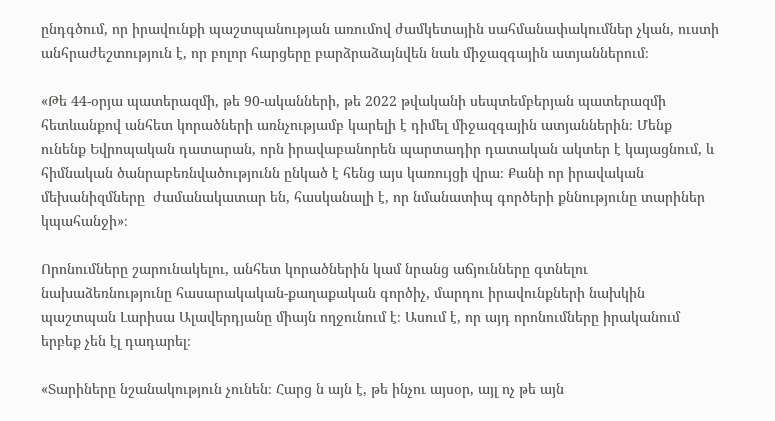ընդգծում, որ իրավունքի պաշտպանության առումով ժամկետային սահմանափակումներ չկան, ուստի անհրաժեշտություն է, որ բոլոր հարցերը բարձրաձայնվեն նաև միջազգային ատյաններում։

«Թե 44-օրյա պատերազմի, թե 90-ականների, թե 2022 թվականի սեպտեմբերյան պատերազմի հետևանքով անհետ կորածների առնչությամբ կարելի է դիմել միջազգային ատյաններին։ Մենք ունենք Եվրոպական դատարան, որն իրավաբանորեն պարտադիր դատական ակտեր է կայացնում, և հիմնական ծանրաբեռնվածությունն ընկած է հենց այս կառույցի վրա։ Քանի որ իրավական մեխանիզմները  ժամանակատար են, հասկանալի է, որ նմանատիպ գործերի քննությունը տարիներ կպահանջի»։

Որոնումները շարունակելու, անհետ կորածներին կամ նրանց աճյունները գտնելու նախաձեռնությունը հասարակական-քաղաքական գործիչ, մարդու իրավունքների նախկին  պաշտպան Լարիսա Ալավերդյանը միայն ողջունում է։ Ասում է, որ այդ որոնումները իրականում երբեք չեն էլ դադարել։

«Տարիները նշանակություն չունեն։ Հարց ն այն է, թե ինչու այսօր, այլ ոչ թե այն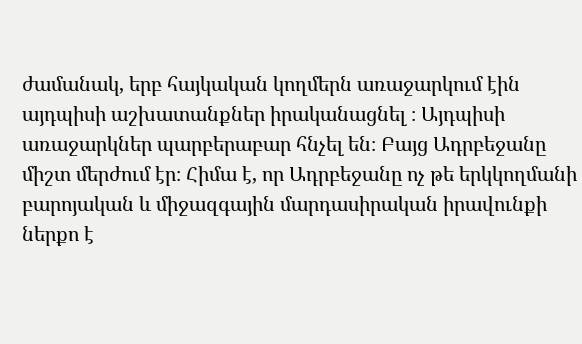ժամանակ, երբ հայկական կողմերն առաջարկում էին այդպիսի աշխատանքներ իրականացնել ։ Այդպիսի առաջարկներ պարբերաբար հնչել են։ Բայց Ադրբեջանը միշտ մերժում էր։ Հիմա է, որ Ադրբեջանը ոչ թե երկկողմանի բարոյական և միջազգային մարդասիրական իրավունքի ներքո է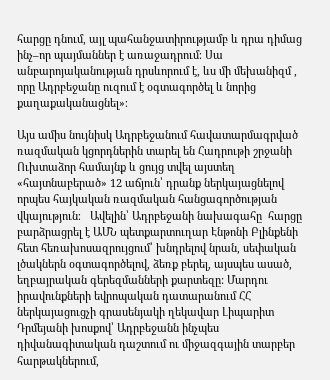հարցը դնում, այլ պահանջատիրությամբ և դրա դիմաց ինչ–որ պայմաններ է առաջադրում։ Սա անբարոյականության դրսևորում է, ևս մի մեխանիզմ , որը Ադրբեջանը ուզում է օգտագործել և նորից քաղաքականացնել»։

Այս ամիս նույնիսկ Ադրբեջանում հավատարմագրված ռազմական կցորդներին տարել են Հադրութի շրջանի Ուխտաձոր համայնք և ցույց տվել այստեղ «հայտնաբերած» 12 աճյուն՝ դրանք ներկայացնելով որպես հայկական ռազմական հանցագործության վկայություն։   Ավելին՝ Ադրբեջանի նախագահը  հարցը բարձրացրել է ԱՄՆ պետքարտուղար Էնթոնի Բլինքենի հետ հեռախոսազրույցում՝ խնդրելով նրան, սեփական լծակներն օգտագործելով, ձեռք բերել, այսպես ասած, եղբայրական գերեզմանների քարտեզը: Մարդու իրավունքների եվրոպական դատարանում ՀՀ ներկայացուցչի գրասենյակի ղեկավար Լիպարիտ Դրմեյանի խոսքով՝ Ադրբեջանն ինչպես դիվանագիտական դաշտում ու միջազգային տարբեր հարթակներում,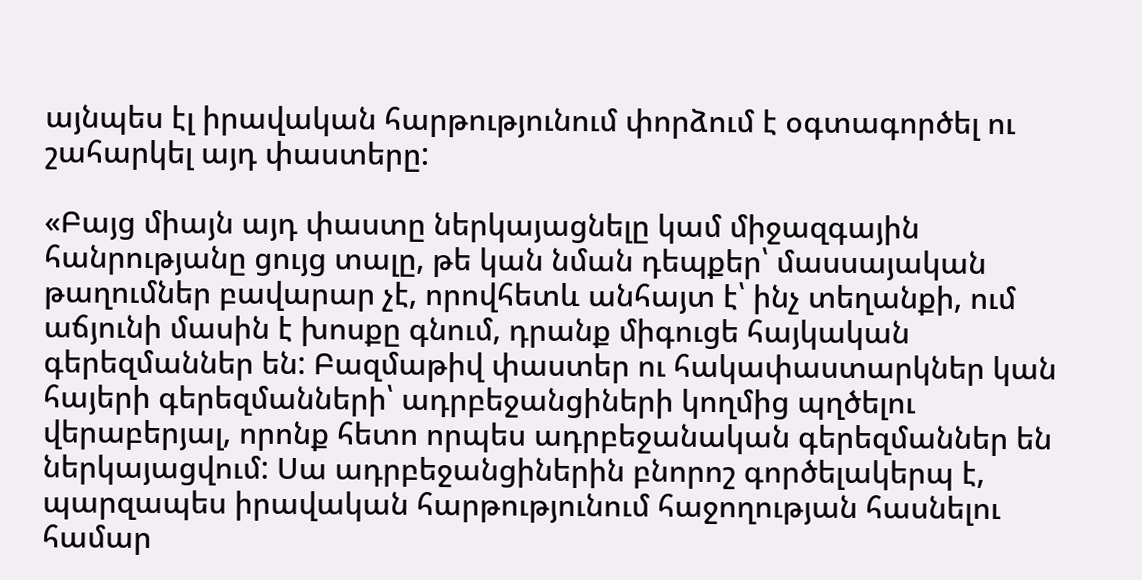այնպես էլ իրավական հարթությունում փորձում է օգտագործել ու շահարկել այդ փաստերը:

«Բայց միայն այդ փաստը ներկայացնելը կամ միջազգային հանրությանը ցույց տալը, թե կան նման դեպքեր՝ մասսայական թաղումներ բավարար չէ, որովհետև անհայտ է՝ ինչ տեղանքի, ում աճյունի մասին է խոսքը գնում, դրանք միգուցե հայկական գերեզմաններ են: Բազմաթիվ փաստեր ու հակափաստարկներ կան հայերի գերեզմանների՝ ադրբեջանցիների կողմից պղծելու վերաբերյալ, որոնք հետո որպես ադրբեջանական գերեզմաններ են ներկայացվում: Սա ադրբեջանցիներին բնորոշ գործելակերպ է, պարզապես իրավական հարթությունում հաջողության հասնելու համար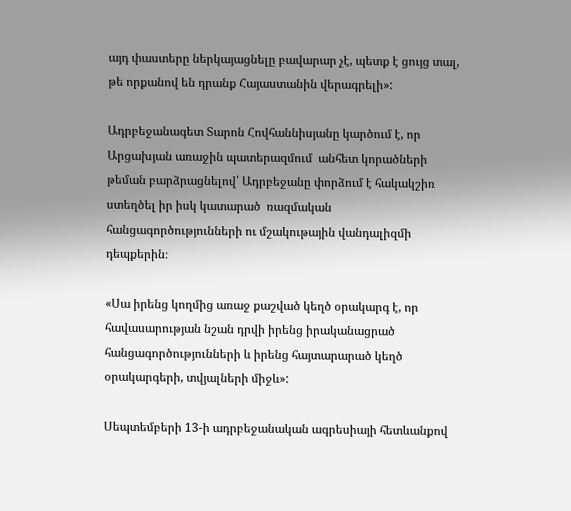այդ փաստերը ներկայացնելը բավարար չէ, պետք է ցույց տալ, թե որքանով են դրանք Հայաստանին վերագրելի»:

Ադրբեջանագետ Տարոն Հովհաննիսյանը կարծում է, որ Արցախյան առաջին պատերազմում  անհետ կորածների  թեման բարձրացնելով՝ Ադրբեջանը փորձում է հակակշիռ ստեղծել իր իսկ կատարած  ռազմական հանցագործությունների ու մշակութային վանդալիզմի դեպքերին։

«Սա իրենց կողմից առաջ քաշված կեղծ օրակարգ է, որ հավասարության նշան դրվի իրենց իրականացրած հանցագործությունների և իրենց հայտարարած կեղծ օրակարգերի, տվյալների միջև»:

Սեպտեմբերի 13-ի ադրբեջանական ագրեսիայի հետևանքով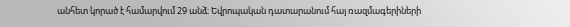անհետ կորած է համարվում 29 անձ։ Եվրոպական դատարանում հայ ռազմագերիների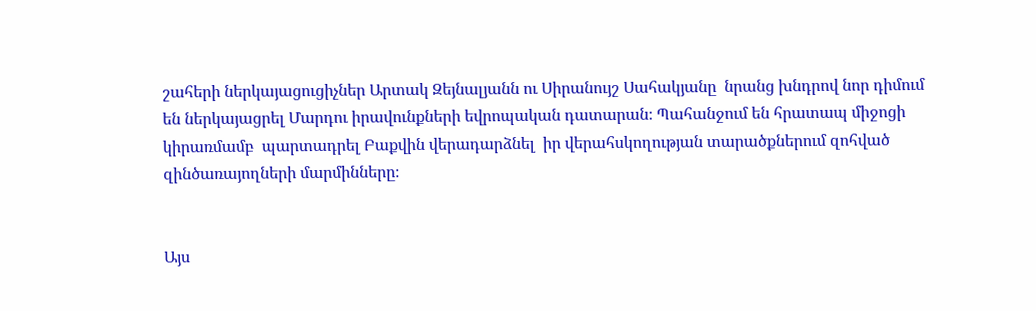շահերի ներկայացուցիչներ Արտակ Զեյնալյանն ու Սիրանույշ Սահակյանը  նրանց խնդրով նոր դիմում են ներկայացրել Մարդու իրավունքների եվրոպական դատարան։ Պահանջում են հրատապ միջոցի կիրառմամբ  պարտադրել Բաքվին վերադարձնել  իր վերահսկողության տարածքներում զոհված զինծառայողների մարմինները։


Այս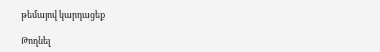թեմայով կարդացեք

Թողնել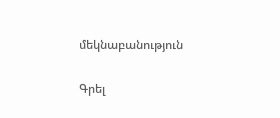մեկնաբանություն

Գրել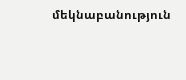մեկնաբանություն